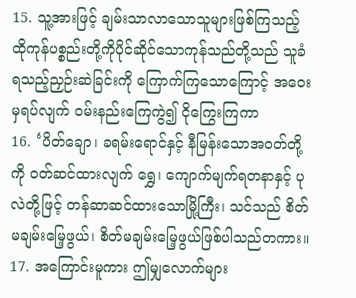15. သူ့အားဖြင့် ချမ်းသာလာသောသူများဖြစ်ကြသည့် ထိုကုန်ပစ္စည်းတို့ကိုပိုင်ဆိုင်သောကုန်သည်တို့သည် သူခံရသည့်ညှဉ်းဆဲခြင်းကို ကြောက်ကြသောကြောင့် အဝေးမှရပ်လျက် ဝမ်းနည်းကြေကွဲ၍ ငိုကြွေးကြကာ
16. ‘ပိတ်ချော၊ ခရမ်းရောင်နှင့် နီမြန်းသောအဝတ်တို့ကို ဝတ်ဆင်ထားလျက် ရွှေ၊ ကျောက်မျက်ရတနာနှင့် ပုလဲတို့ဖြင့် တန်ဆာဆင်ထားသောမြို့ကြီး၊ သင်သည် စိတ်မချမ်းမြေ့ဖွယ်၊ စိတ်မချမ်းမြေ့ဖွယ်ဖြစ်ပါသည်တကား။
17. အကြောင်းမူကား ဤမျှလောက်များ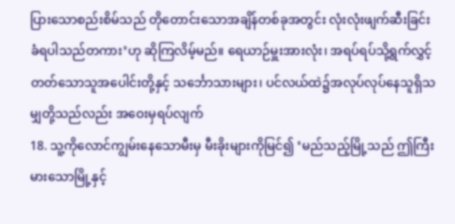ပြားသောစည်းစိမ်သည် တိုတောင်းသောအချိန်တစ်ခုအတွင်း လုံးလုံးဖျက်ဆီးခြင်းခံရပါသည်တကား’ဟု ဆိုကြလိမ့်မည်။ ရေယာဉ်မှူးအားလုံး၊ အရပ်ရပ်သို့ရွက်လွှင့်တတ်သောသူအပေါင်းတို့နှင့် သင်္ဘောသားများ၊ ပင်လယ်ထဲ၌အလုပ်လုပ်နေသူရှိသမျှတို့သည်လည်း အဝေးမှရပ်လျက်
18. သူ့ကိုလောင်ကျွမ်းနေသောမီးမှ မီးခိုးများကိုမြင်၍ ‘မည်သည့်မြို့သည် ဤကြီးမားသောမြို့နှင့်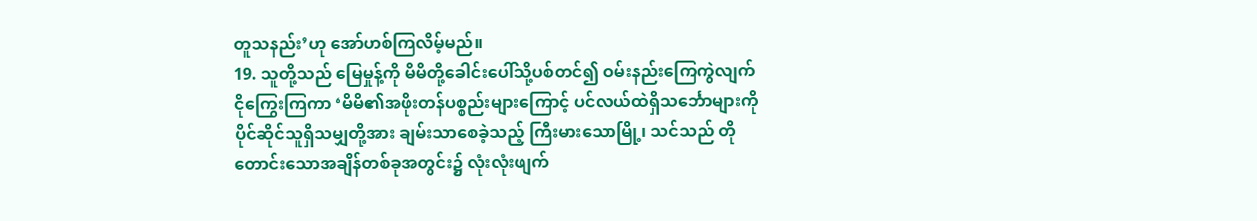တူသနည်း’ဟု အော်ဟစ်ကြလိမ့်မည်။
19. သူတို့သည် မြေမှုန့်ကို မိမိတို့ခေါင်းပေါ်သို့ပစ်တင်၍ ဝမ်းနည်းကြေကွဲလျက် ငိုကြွေးကြကာ ‘မိမိ၏အဖိုးတန်ပစ္စည်းများကြောင့် ပင်လယ်ထဲရှိသင်္ဘောများကို ပိုင်ဆိုင်သူရှိသမျှတို့အား ချမ်းသာစေခဲ့သည့် ကြီးမားသောမြို့၊ သင်သည် တိုတောင်းသောအချိန်တစ်ခုအတွင်း၌ လုံးလုံးဖျက်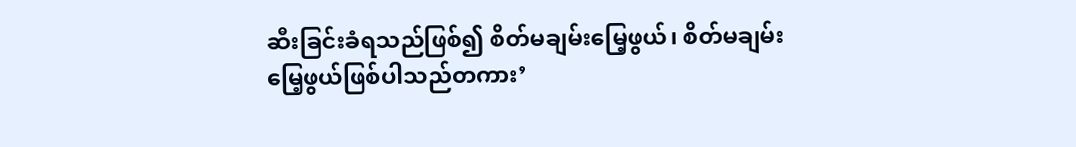ဆီးခြင်းခံရသည်ဖြစ်၍ စိတ်မချမ်းမြေ့ဖွယ်၊ စိတ်မချမ်းမြေ့ဖွယ်ဖြစ်ပါသည်တကား’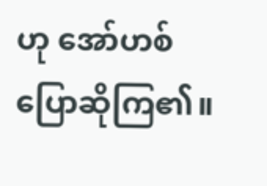ဟု အော်ဟစ်ပြောဆိုကြ၏။